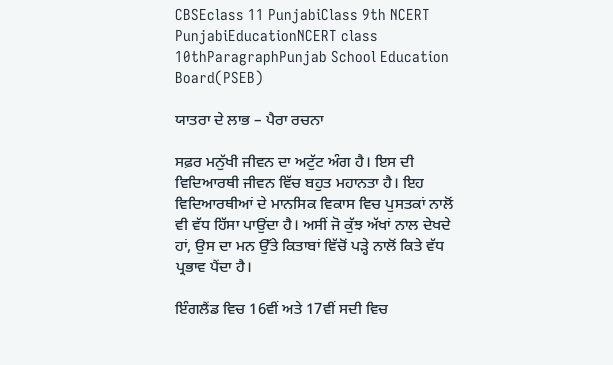CBSEclass 11 PunjabiClass 9th NCERT PunjabiEducationNCERT class 10thParagraphPunjab School Education Board(PSEB)

ਯਾਤਰਾ ਦੇ ਲਾਭ – ਪੈਰਾ ਰਚਨਾ

ਸਫ਼ਰ ਮਨੁੱਖੀ ਜੀਵਨ ਦਾ ਅਟੁੱਟ ਅੰਗ ਹੈ। ਇਸ ਦੀ ਵਿਦਿਆਰਥੀ ਜੀਵਨ ਵਿੱਚ ਬਹੁਤ ਮਹਾਨਤਾ ਹੈ। ਇਹ ਵਿਦਿਆਰਥੀਆਂ ਦੇ ਮਾਨਸਿਕ ਵਿਕਾਸ ਵਿਚ ਪੁਸਤਕਾਂ ਨਾਲੋਂ ਵੀ ਵੱਧ ਹਿੱਸਾ ਪਾਉਂਦਾ ਹੈ। ਅਸੀਂ ਜੋ ਕੁੱਝ ਅੱਖਾਂ ਨਾਲ ਦੇਖਦੇ ਹਾਂ, ਉਸ ਦਾ ਮਨ ਉੱਤੇ ਕਿਤਾਬਾਂ ਵਿੱਚੋਂ ਪੜ੍ਹੇ ਨਾਲੋਂ ਕਿਤੇ ਵੱਧ ਪ੍ਰਭਾਵ ਪੈਂਦਾ ਹੈ।

ਇੰਗਲੈਂਡ ਵਿਚ 16ਵੀਂ ਅਤੇ 17ਵੀਂ ਸਦੀ ਵਿਚ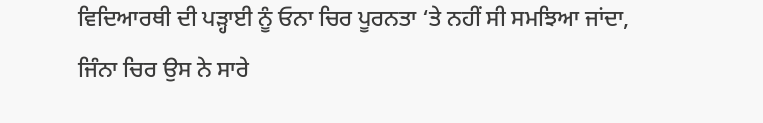ਵਿਦਿਆਰਥੀ ਦੀ ਪੜ੍ਹਾਈ ਨੂੰ ਓਨਾ ਚਿਰ ਪੂਰਨਤਾ ‘ਤੇ ਨਹੀਂ ਸੀ ਸਮਝਿਆ ਜਾਂਦਾ, ਜਿੰਨਾ ਚਿਰ ਉਸ ਨੇ ਸਾਰੇ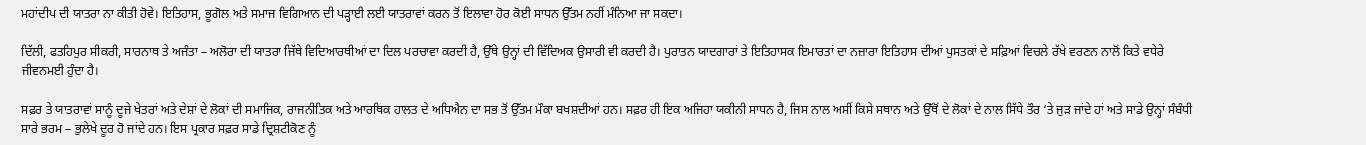ਮਹਾਂਦੀਪ ਦੀ ਯਾਤਰਾ ਨਾ ਕੀਤੀ ਹੋਵੇ। ਇਤਿਹਾਸ, ਭੂਗੋਲ ਅਤੇ ਸਮਾਜ ਵਿਗਿਆਨ ਦੀ ਪੜ੍ਹਾਈ ਲਈ ਯਾਤਰਾਵਾਂ ਕਰਨ ਤੋਂ ਇਲਾਵਾ ਹੋਰ ਕੋਈ ਸਾਧਨ ਉੱਤਮ ਨਹੀਂ ਮੰਨਿਆ ਜਾ ਸਕਦਾ।

ਦਿੱਲੀ, ਫਤਹਿਪੁਰ ਸੀਕਰੀ, ਸਾਰਨਾਥ ਤੇ ਅਜੰਤਾ – ਅਲੋਰਾ ਦੀ ਯਾਤਰਾ ਜਿੱਥੇ ਵਿਦਿਆਰਥੀਆਂ ਦਾ ਦਿਲ ਪਰਚਾਵਾ ਕਰਦੀ ਹੈ, ਉੱਥੇ ਉਨ੍ਹਾਂ ਦੀ ਵਿੱਦਿਅਕ ਉਸਾਰੀ ਵੀ ਕਰਦੀ ਹੈ। ਪੁਰਾਤਨ ਯਾਦਗਾਰਾਂ ਤੇ ਇਤਿਹਾਸਕ ਇਮਾਰਤਾਂ ਦਾ ਨਜ਼ਾਰਾ ਇਤਿਹਾਸ ਦੀਆਂ ਪੁਸਤਕਾਂ ਦੇ ਸਫ਼ਿਆਂ ਵਿਚਲੇ ਰੱਖੇ ਵਰਣਨ ਨਾਲੋਂ ਕਿਤੇ ਵਧੇਰੇ ਜੀਵਨਮਈ ਹੁੰਦਾ ਹੈ।

ਸਫ਼ਰ ਤੇ ਯਾਤਰਾਵਾਂ ਸਾਨੂੰ ਦੂਜੇ ਖੇਤਰਾਂ ਅਤੇ ਦੇਸ਼ਾਂ ਦੇ ਲੋਕਾਂ ਦੀ ਸਮਾਜਿਕ, ਰਾਜਨੀਤਿਕ ਅਤੇ ਆਰਥਿਕ ਹਾਲਤ ਦੇ ਅਧਿਐਨ ਦਾ ਸਭ ਤੋਂ ਉੱਤਮ ਮੌਕਾ ਬਖਸ਼ਦੀਆਂ ਹਨ। ਸਫ਼ਰ ਹੀ ਇਕ ਅਜਿਹਾ ਯਕੀਨੀ ਸਾਧਨ ਹੈ, ਜਿਸ ਨਾਲ ਅਸੀਂ ਕਿਸੇ ਸਥਾਨ ਅਤੇ ਉੱਥੋਂ ਦੇ ਲੋਕਾਂ ਦੇ ਨਾਲ ਸਿੱਧੇ ਤੌਰ ‘ਤੇ ਜੁੜ ਜਾਂਦੇ ਹਾਂ ਅਤੇ ਸਾਡੇ ਉਨ੍ਹਾਂ ਸੰਬੰਧੀ ਸਾਰੇ ਭਰਮ – ਭੁਲੇਖੇ ਦੂਰ ਹੋ ਜਾਂਦੇ ਹਨ। ਇਸ ਪ੍ਰਕਾਰ ਸਫ਼ਰ ਸਾਡੇ ਦ੍ਰਿਸ਼ਟੀਕੋਣ ਨੂੰ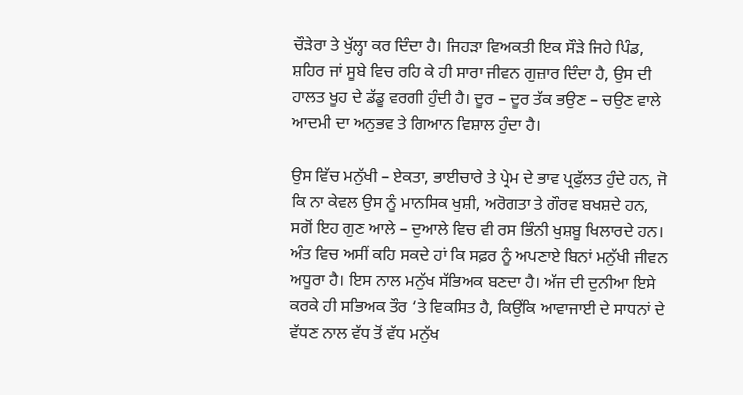ਚੌੜੇਰਾ ਤੇ ਖੁੱਲ੍ਹਾ ਕਰ ਦਿੰਦਾ ਹੈ। ਜਿਹੜਾ ਵਿਅਕਤੀ ਇਕ ਸੌੜੇ ਜਿਹੇ ਪਿੰਡ, ਸ਼ਹਿਰ ਜਾਂ ਸੂਬੇ ਵਿਚ ਰਹਿ ਕੇ ਹੀ ਸਾਰਾ ਜੀਵਨ ਗੁਜ਼ਾਰ ਦਿੰਦਾ ਹੈ, ਉਸ ਦੀ ਹਾਲਤ ਖੂਹ ਦੇ ਡੱਡੂ ਵਰਗੀ ਹੁੰਦੀ ਹੈ। ਦੂਰ – ਦੂਰ ਤੱਕ ਭਉਣ – ਚਉਣ ਵਾਲੇ ਆਦਮੀ ਦਾ ਅਨੁਭਵ ਤੇ ਗਿਆਨ ਵਿਸ਼ਾਲ ਹੁੰਦਾ ਹੈ।

ਉਸ ਵਿੱਚ ਮਨੁੱਖੀ – ਏਕਤਾ, ਭਾਈਚਾਰੇ ਤੇ ਪ੍ਰੇਮ ਦੇ ਭਾਵ ਪ੍ਰਫੁੱਲਤ ਹੁੰਦੇ ਹਨ, ਜੋ ਕਿ ਨਾ ਕੇਵਲ ਉਸ ਨੂੰ ਮਾਨਸਿਕ ਖੁਸ਼ੀ, ਅਰੋਗਤਾ ਤੇ ਗੌਰਵ ਬਖਸ਼ਦੇ ਹਨ, ਸਗੋਂ ਇਹ ਗੁਣ ਆਲੇ – ਦੁਆਲੇ ਵਿਚ ਵੀ ਰਸ ਭਿੰਨੀ ਖੁਸ਼ਬੂ ਖਿਲਾਰਦੇ ਹਨ। ਅੰਤ ਵਿਚ ਅਸੀਂ ਕਹਿ ਸਕਦੇ ਹਾਂ ਕਿ ਸਫ਼ਰ ਨੂੰ ਅਪਣਾਏ ਬਿਨਾਂ ਮਨੁੱਖੀ ਜੀਵਨ ਅਧੂਰਾ ਹੈ। ਇਸ ਨਾਲ ਮਨੁੱਖ ਸੱਭਿਅਕ ਬਣਦਾ ਹੈ। ਅੱਜ ਦੀ ਦੁਨੀਆ ਇਸੇ ਕਰਕੇ ਹੀ ਸਭਿਅਕ ਤੌਰ ‘ਤੇ ਵਿਕਸਿਤ ਹੈ, ਕਿਉਂਕਿ ਆਵਾਜਾਈ ਦੇ ਸਾਧਨਾਂ ਦੇ ਵੱਧਣ ਨਾਲ ਵੱਧ ਤੋਂ ਵੱਧ ਮਨੁੱਖ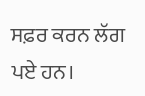ਸਫ਼ਰ ਕਰਨ ਲੱਗ ਪਏ ਹਨ।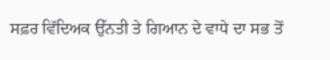ਸਫ਼ਰ ਵਿੱਦਿਅਕ ਉੱਨਤੀ ਤੇ ਗਿਆਨ ਦੇ ਵਾਧੇ ਦਾ ਸਭ ਤੋਂ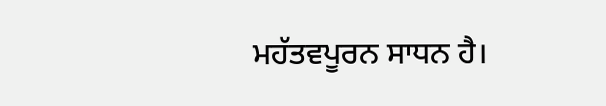ਮਹੱਤਵਪੂਰਨ ਸਾਧਨ ਹੈ।